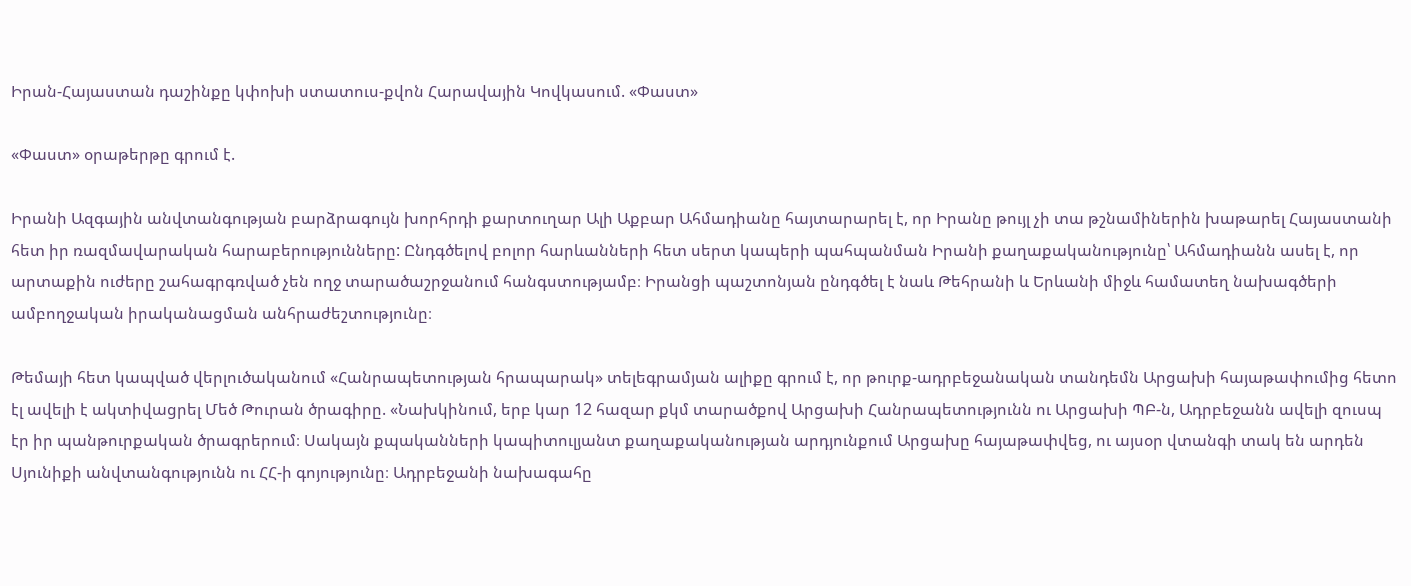Իրան-Հայաստան դաշինքը կփոխի ստատուս-քվոն Հարավային Կովկասում. «Փաստ»

«Փաստ» օրաթերթը գրում է.

Իրանի Ազգային անվտանգության բարձրագույն խորհրդի քարտուղար Ալի Աքբար Ահմադիանը հայտարարել է, որ Իրանը թույլ չի տա թշնամիներին խաթարել Հայաստանի հետ իր ռազմավարական հարաբերությունները: Ընդգծելով բոլոր հարևանների հետ սերտ կապերի պահպանման Իրանի քաղաքականությունը՝ Ահմադիանն ասել է, որ արտաքին ուժերը շահագրգռված չեն ողջ տարածաշրջանում հանգստությամբ։ Իրանցի պաշտոնյան ընդգծել է նաև Թեհրանի և Երևանի միջև համատեղ նախագծերի ամբողջական իրականացման անհրաժեշտությունը։

Թեմայի հետ կապված վերլուծականում «Հանրապետության հրապարակ» տելեգրամյան ալիքը գրում է, որ թուրք-ադրբեջանական տանդեմն Արցախի հայաթափումից հետո էլ ավելի է ակտիվացրել Մեծ Թուրան ծրագիրը. «Նախկինում, երբ կար 12 հազար քկմ տարածքով Արցախի Հանրապետությունն ու Արցախի ՊԲ-ն, Ադրբեջանն ավելի զուսպ էր իր պանթուրքական ծրագրերում։ Սակայն քպականների կապիտուլյանտ քաղաքականության արդյունքում Արցախը հայաթափվեց, ու այսօր վտանգի տակ են արդեն Սյունիքի անվտանգությունն ու ՀՀ-ի գոյությունը։ Ադրբեջանի նախագահը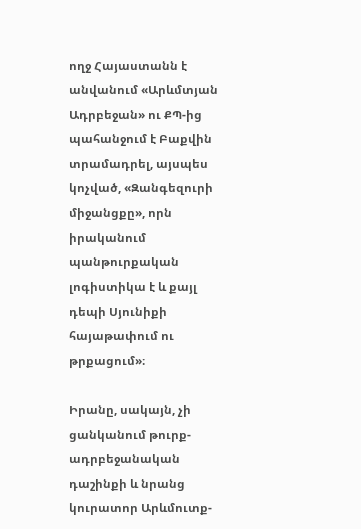ողջ Հայաստանն է անվանում «Արևմտյան Ադրբեջան» ու ՔՊ-ից պահանջում է Բաքվին տրամադրել, այսպես կոչված, «Զանգեզուրի միջանցքը», որն իրականում պանթուրքական լոգիստիկա է և քայլ դեպի Սյունիքի հայաթափում ու թրքացում»։

Իրանը, սակայն, չի ցանկանում թուրք-ադրբեջանական դաշինքի և նրանց կուրատոր Արևմուտք-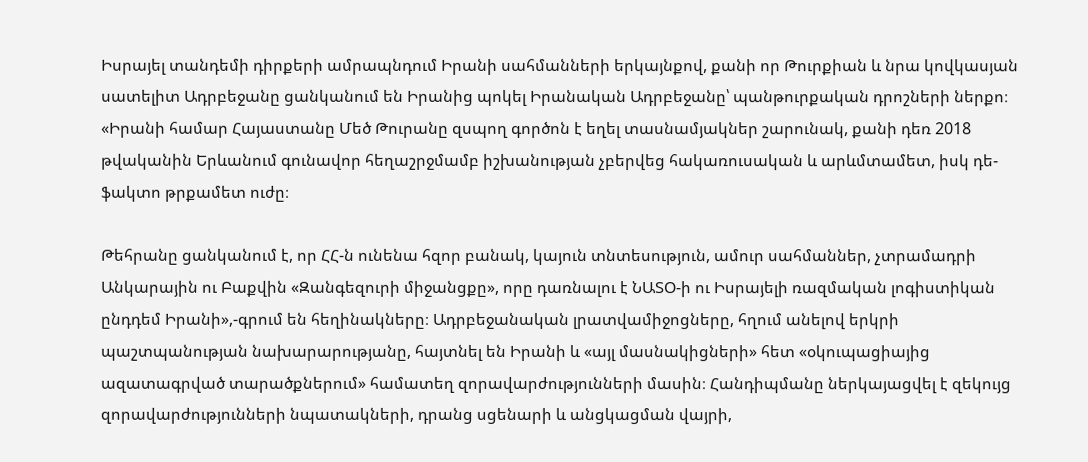Իսրայել տանդեմի դիրքերի ամրապնդում Իրանի սահմանների երկայնքով, քանի որ Թուրքիան և նրա կովկասյան սատելիտ Ադրբեջանը ցանկանում են Իրանից պոկել Իրանական Ադրբեջանը՝ պանթուրքական դրոշների ներքո։ «Իրանի համար Հայաստանը Մեծ Թուրանը զսպող գործոն է եղել տասնամյակներ շարունակ, քանի դեռ 2018 թվականին Երևանում գունավոր հեղաշրջմամբ իշխանության չբերվեց հակառուսական և արևմտամետ, իսկ դե-ֆակտո թրքամետ ուժը։

Թեհրանը ցանկանում է, որ ՀՀ-ն ունենա հզոր բանակ, կայուն տնտեսություն, ամուր սահմաններ, չտրամադրի Անկարային ու Բաքվին «Զանգեզուրի միջանցքը», որը դառնալու է ՆԱՏՕ-ի ու Իսրայելի ռազմական լոգիստիկան ընդդեմ Իրանի»,-գրում են հեղինակները։ Ադրբեջանական լրատվամիջոցները, հղում անելով երկրի պաշտպանության նախարարությանը, հայտնել են Իրանի և «այլ մասնակիցների» հետ «օկուպացիայից ազատագրված տարածքներում» համատեղ զորավարժությունների մասին։ Հանդիպմանը ներկայացվել է զեկույց զորավարժությունների նպատակների, դրանց սցենարի և անցկացման վայրի,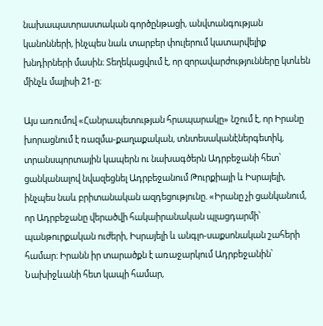նախապատրաստական գործընթացի, անվտանգության կանոնների, ինչպես նաև տարբեր փուլերում կատարվելիք խնդիրների մասին։ Տեղեկացվում է, որ զորավարժությունները կտևեն մինչև մայիսի 21-ը։

Այս առումով «Հանրապետության հրապարակը» նշում է, որ Իրանը խորացնում է ռազմա-քաղաքական, տնտեսականէներգետիկ, տրանսպորտային կապերն ու նախագծերն Ադրբեջանի հետ՝ ցանկանալով նվազեցնել Ադրբեջանում Թուրքիայի և Իսրայելի, ինչպես նաև բրիտանական ազդեցությունը. «Իրանը չի ցանկանում, որ Ադրբեջանը վերածվի հակաիրանական պլացդարմի՝ պանթուրքական ուժերի, Իսրայելի և անգլո-սաքսոնական շահերի համար։ Իրանն իր տարածքն է առաջարկում Ադրբեջանին՝ Նախիջևանի հետ կապի համար,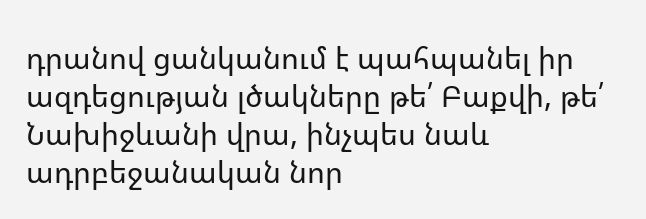դրանով ցանկանում է պահպանել իր ազդեցության լծակները թե՛ Բաքվի, թե՛ Նախիջևանի վրա, ինչպես նաև ադրբեջանական նոր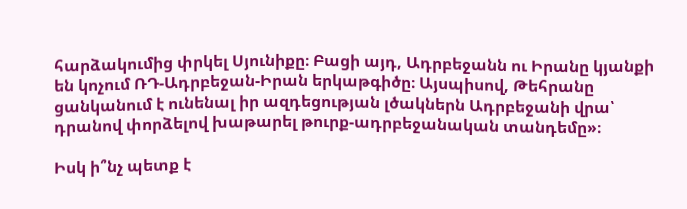հարձակումից փրկել Սյունիքը։ Բացի այդ, Ադրբեջանն ու Իրանը կյանքի են կոչում ՌԴ-Ադրբեջան-Իրան երկաթգիծը։ Այսպիսով, Թեհրանը ցանկանում է ունենալ իր ազդեցության լծակներն Ադրբեջանի վրա՝ դրանով փորձելով խաթարել թուրք-ադրբեջանական տանդեմը»։

Իսկ ի՞նչ պետք է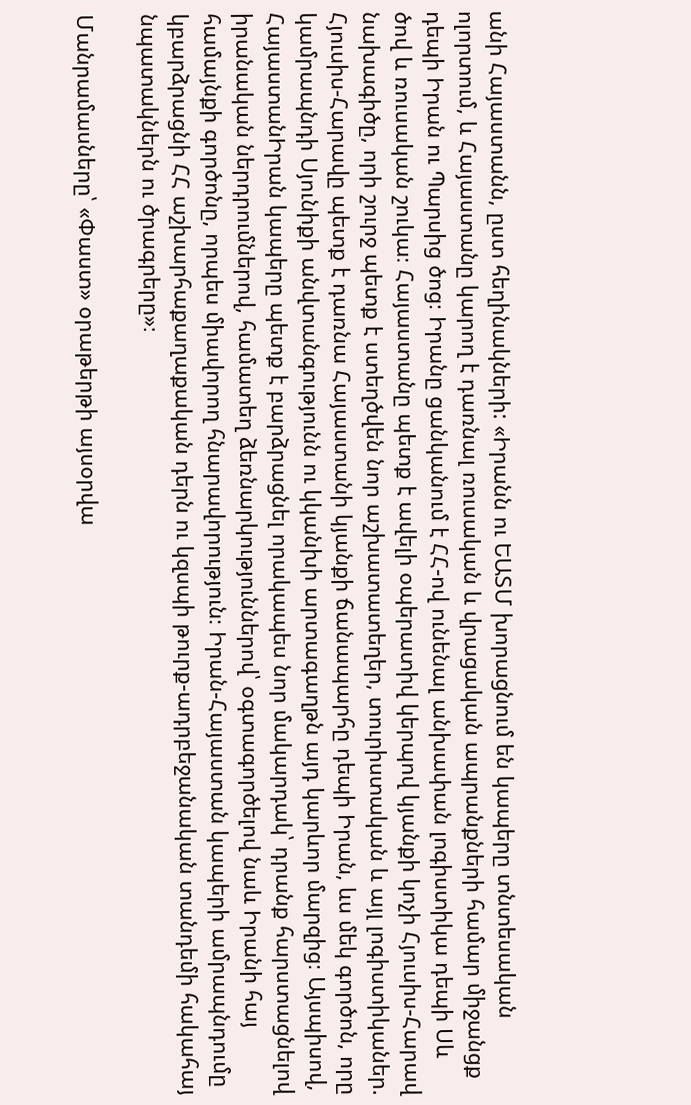անի Հայաստանն, ըստ հեղինակների: «Իրանն ու ԵԱՏՄ խորացնում են կապերը տնտեսական ոլորտում, և Հայաստանը կարող է դառնալ ռուսական և վրացական ապրանքների համար միջանցք դեպի Իրան ու Պարսից ծոց։ Իրանը ցանկանում է ՀՀ-ով ունենալ անխափան լոգիստիկա դեպի Սև ծով և ռուսական շուկա։ Հայաստանը պետք է ավելի օպերատիվ կերպով կյանքի կոչի Հյուսիս-Հարավ նախագիծը, որի շուրջ պետք է ստեղծվեն նոր աշխատատեղեր, տուրիստական և այլ լոգիստիկաներ. Հյուսիս-Հարավը պետք է դառնա Հայաստանի կյանքի ճանապարհը դեպի Իրան, ևս մեկ գործոն, որը կամրապնդի Սյունիքի անվտանգությունն ու կկանխի արտագաղթն այդ կարևոր մարզից։ Այսպիսով, ՀայաստանԻրան կապերը պետք է բարձրացնել որակապես նոր մակարդակ՝ դրանք հարստացնելով իրանական ներդրումներով, համատեղ ձեռնարկություններով՝ օգտագործելով նաև Իրանի հայ համայնքի գործոնը, որպես միավորող հնարավորություն։ Իրան-Հայաստան կապերի ամրապնդումը կբարձրացնի ՀՀ աշխարհաքաղաքական դերն ու կզսպի թուրք-ադրբեջանական տանդեմի հակահայ նպատակներն ու ծրագրերը»։

Մանրամասները՝ «Փաստ» օրաթերթի այսօրվա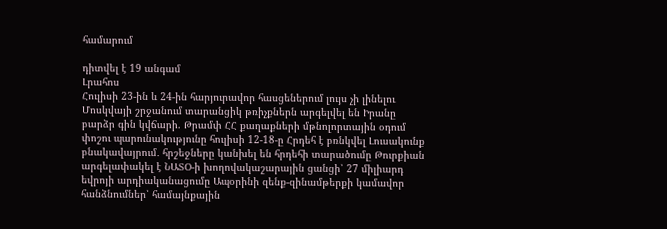համարում

դիտվել է 19 անգամ
Լրահոս
Հուլիսի 23-ին և 24-ին հարյուրավոր հասցեներում լույս չի լինելու Մոսկվայի շրջանում տարանցիկ թռիչքներն արգելվել են Իրանը բարձր գին կվճարի. Թրամփ ՀՀ քաղաքների մթնոլորտային օդում փոշու պարունակությունը հուլիսի 12-18-ը Հրդեհ է բռնկվել Լուսակունք բնակավայրում․ հրշեջները կանխել են հրդեհի տարածումը Թուրքիան արգելափակել է ՆԱՏՕ-ի խողովակաշարային ցանցի՝ 27 միլիարդ եվրոյի արդիականացումը Ապօրինի զենք-զինամթերքի կամավոր հանձնումներ՝ համայնքային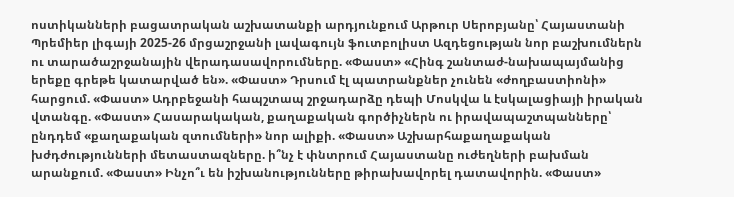ոստիկանների բացատրական աշխատանքի արդյունքում Արթուր Սերոբյանը՝ Հայաստանի Պրեմիեր լիգայի 2025-26 մրցաշրջանի լավագույն ֆուտբոլիստ Ազդեցության նոր բաշխումներն ու տարածաշրջանային վերադասավորումները. «Փաստ» «Հինգ շանտաժ-նախապայմանից երեքը գրեթե կատարված են». «Փաստ» Դրսում էլ պատրանքներ չունեն «ժողբաստիոնի» հարցում. «Փաստ» Ադրբեջանի հապշտապ շրջադարձը դեպի Մոսկվա և էսկալացիայի իրական վտանգը. «Փաստ» Հասարակական, քաղաքական գործիչներն ու իրավապաշտպանները՝ ընդդեմ «քաղաքական զտումների» նոր ալիքի. «Փաստ» Աշխարհաքաղաքական խժդժությունների մետաստազները. ի՞նչ է փնտրում Հայաստանը ուժեղների բախման արանքում. «Փաստ» Ինչո՞ւ են իշխանությունները թիրախավորել դատավորին. «Փաստ»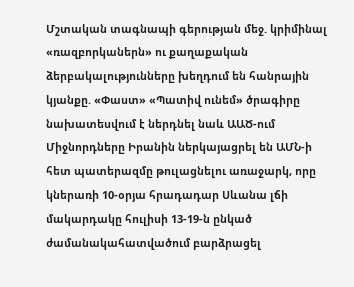Մշտական տագնապի գերության մեջ. կրիմինալ «ռազբորկաներն» ու քաղաքական ձերբակալությունները խեղդում են հանրային կյանքը. «Փաստ» «Պատիվ ունեմ» ծրագիրը նախատեսվում է ներդնել նաև ԱԱԾ-ում Միջնորդները Իրանին ներկայացրել են ԱՄՆ-ի հետ պատերազմը թուլացնելու առաջարկ, որը կներառի 10-օրյա հրադադար Սևանա լճի մակարդակը հուլիսի 13-19-ն ընկած ժամանակահատվածում բարձրացել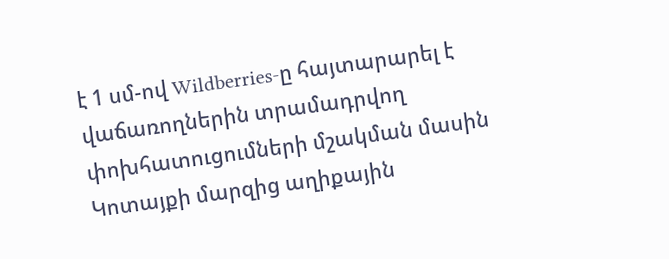է 1 սմ-ով Wildberries-ը հայտարարել է վաճառողներին տրամադրվող փոխհատուցումների մշակման մասին Կոտայքի մարզից աղիքային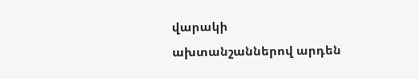վարակի ախտանշաններով արդեն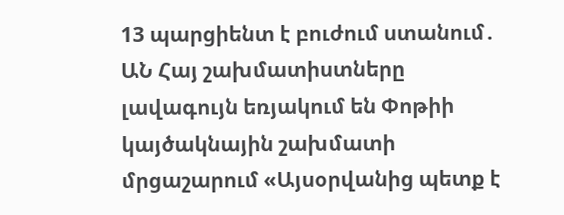13 պարցիենտ է բուժում ստանում․ ԱՆ Հայ շախմատիստները լավագույն եռյակում են Փոթիի կայծակնային շախմատի մրցաշարում «Այսօրվանից պետք է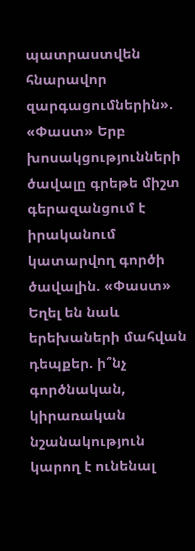պատրաստվեն հնարավոր զարգացումներին». «Փաստ» Երբ խոսակցությունների ծավալը գրեթե միշտ գերազանցում է իրականում կատարվող գործի ծավալին. «Փաստ» Եղել են նաև երեխաների մահվան դեպքեր. ի՞նչ գործնական, կիրառական նշանակություն կարող է ունենալ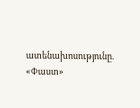ատենախոսությունը. «Փաստ»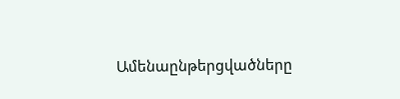Ամենաընթերցվածները